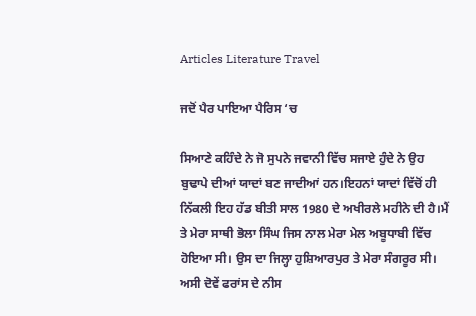Articles Literature Travel

ਜਦੋਂ ਪੈਰ ਪਾਇਆ ਪੈਰਿਸ ‘ਚ

ਸਿਆਣੇ ਕਹਿੰਦੇ ਨੇ ਜੋ ਸੁਪਨੇ ਜਵਾਨੀ ਵਿੱਚ ਸਜਾਏ ਹੁੰਦੇ ਨੇ ਉਹ ਬੁਢਾਪੇ ਦੀਆਂ ਯਾਦਾਂ ਬਣ ਜਾਦੀਆਂ ਹਨ।ਇਹਨਾਂ ਯਾਦਾਂ ਵਿੱਚੋਂ ਹੀ ਨਿੱਕਲੀ ਇਹ ਹੱਡ ਬੀਤੀ ਸਾਲ 1980 ਦੇ ਅਖੀਰਲੇ ਮਹੀਨੇ ਦੀ ਹੈ।ਮੈਂ ਤੇ ਮੇਰਾ ਸਾਥੀ ਭੋਲਾ ਸਿੰਘ ਜਿਸ ਨਾਲ ਮੇਰਾ ਮੇਲ ਅਬੂਧਾਬੀ ਵਿੱਚ ਹੋਇਆ ਸੀ। ਉਸ ਦਾ ਜਿਲ੍ਹਾ ਹੁਸ਼ਿਆਰਪੁਰ ਤੇ ਮੇਰਾ ਸੰਗਰੂਰ ਸੀ। ਅਸੀ ਦੋਵੇਂ ਫਰਾਂਸ ਦੇ ਨੀਸ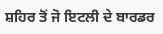ਸ਼ਹਿਰ ਤੋਂ ਜੋ ਇਟਲੀ ਦੇ ਬਾਰਡਰ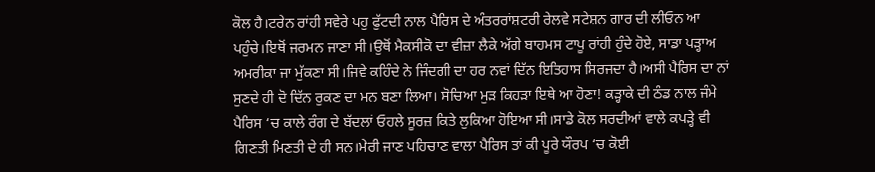ਕੋਲ ਹੈ।ਟਰੇਨ ਰਾਂਹੀ ਸਵੇਰੇ ਪਹੁ ਫੁੱਟਦੀ ਨਾਲ ਪੈਰਿਸ ਦੇ ਅੰਤਰਰਾਂਸ਼ਟਰੀ ਰੇਲਵੇ ਸਟੇਸ਼ਨ ਗਾਰ ਦੀ ਲੀਓਨ ਆ ਪਹੁੰਚੇ।ਇਥੋਂ ਜਰਮਨ ਜਾਣਾ ਸੀ।ਉਥੋਂ ਮੈਕਸੀਕੋ ਦਾ ਵੀਜ਼ਾ ਲੈਕੇ ਅੱਗੇ ਬਾਹਮਸ ਟਾਪੂ ਰਾਂਹੀ ਹੁੰਦੇ ਹੋਏ, ਸਾਡਾ ਪੜ੍ਹਾਅ ਅਮਰੀਕਾ ਜਾ ਮੁੱਕਣਾ ਸੀ।ਜਿਵੇ ਕਹਿੰਦੇ ਨੇ ਜਿੰਦਗੀ ਦਾ ਹਰ ਨਵਾਂ ਦਿੱਨ ਇਤਿਹਾਸ ਸਿਰਜਦਾ ਹੈ।ਅਸੀ ਪੈਰਿਸ ਦਾ ਨਾਂ ਸੁਣਦੇ ਹੀ ਦੋ ਦਿੱਨ ਰੁਕਣ ਦਾ ਮਨ ਬਣਾ ਲਿਆ। ਸੋਚਿਆ ਮੁੜ ਕਿਹੜਾ ਇਥੇ ਆ ਹੋਣਾ! ਕੜ੍ਹਾਕੇ ਦੀ ਠੰਡ ਨਾਲ ਜੰਮੇ ਪੈਰਿਸ ‘ਚ ਕਾਲੇ ਰੰਗ ਦੇ ਬੱਦਲਾਂ ਓਹਲੇ ਸੂਰਜ਼ ਕਿਤੇ ਲੁਕਿਆ ਹੋਇਆ ਸੀ।ਸਾਡੇ ਕੋਲ ਸਰਦੀਆਂ ਵਾਲੇ ਕਪੜ੍ਹੇ ਵੀ ਗਿਣਤੀ ਮਿਣਤੀ ਦੇ ਹੀ ਸਨ।ਮੇਰੀ ਜਾਣ ਪਹਿਚਾਣ ਵਾਲਾ ਪੈਰਿਸ ਤਾਂ ਕੀ ਪੂਰੇ ਯੌਰਪ ‘ਚ ਕੋਈ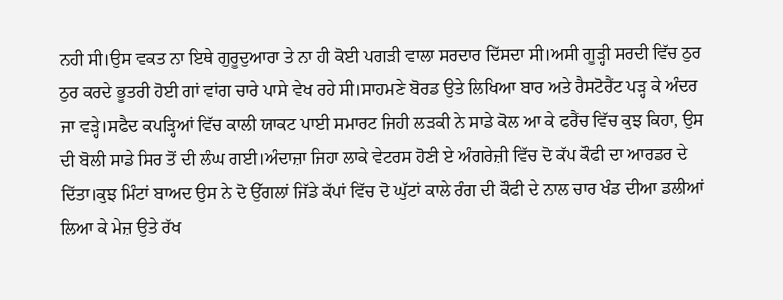ਨਹੀ ਸੀ।ਉਸ ਵਕਤ ਨਾ ਇਥੇ ਗੁਰੂਦੁਆਰਾ ਤੇ ਨਾ ਹੀ ਕੋਈ ਪਗੜੀ ਵਾਲਾ ਸਰਦਾਰ ਦਿੱਸਦਾ ਸੀ।ਅਸੀ ਗੂੜ੍ਹੀ ਸਰਦੀ ਵਿੱਚ ਠੁਰ ਠੁਰ ਕਰਦੇ ਭੂਤਰੀ ਹੋਈ ਗਾਂ ਵਾਂਗ ਚਾਰੇ ਪਾਸੇ ਵੇਖ ਰਹੇ ਸੀ।ਸਾਹਮਣੇ ਬੋਰਡ ਉਤੇ ਲਿਖਿਆ ਬਾਰ ਅਤੇ ਰੈਸਟੋਰੈਂਟ ਪੜ੍ਹ ਕੇ ਅੰਦਰ ਜਾ ਵੜ੍ਹੇ।ਸਫੈਦ ਕਪੜ੍ਹਿਆਂ ਵਿੱਚ ਕਾਲੀ ਯਾਕਟ ਪਾਈ ਸਮਾਰਟ ਜਿਹੀ ਲੜਕੀ ਨੇ ਸਾਡੇ ਕੋਲ ਆ ਕੇ ਫਰੈਂਚ ਵਿੱਚ ਕੁਝ ਕਿਹਾ, ਉਸ ਦੀ ਬੋਲੀ ਸਾਡੇ ਸਿਰ ਤੋਂ ਦੀ ਲੰਘ ਗਈ।ਅੰਦਾਜ਼ਾ ਜਿਹਾ ਲਾਕੇ ਵੇਟਰਸ ਹੋਣੀ ਏ ਅੰਗਰੇਜ਼ੀ ਵਿੱਚ ਦੋ ਕੱਪ ਕੌਫੀ ਦਾ ਆਰਡਰ ਦੇ ਦਿੱਤਾ।ਕੁਝ ਮਿੰਟਾਂ ਬਾਅਦ ਉਸ ਨੇ ਦੋ ਉੱਗਲਾਂ ਜਿੱਡੇ ਕੱਪਾਂ ਵਿੱਚ ਦੋ ਘੁੱਟਾਂ ਕਾਲੇ ਰੰਗ ਦੀ ਕੌਫੀ ਦੇ ਨਾਲ ਚਾਰ ਖੰਡ ਦੀਆ ਡਲੀਆਂ ਲਿਆ ਕੇ ਮੇਜ਼ ਉਤੇ ਰੱਖ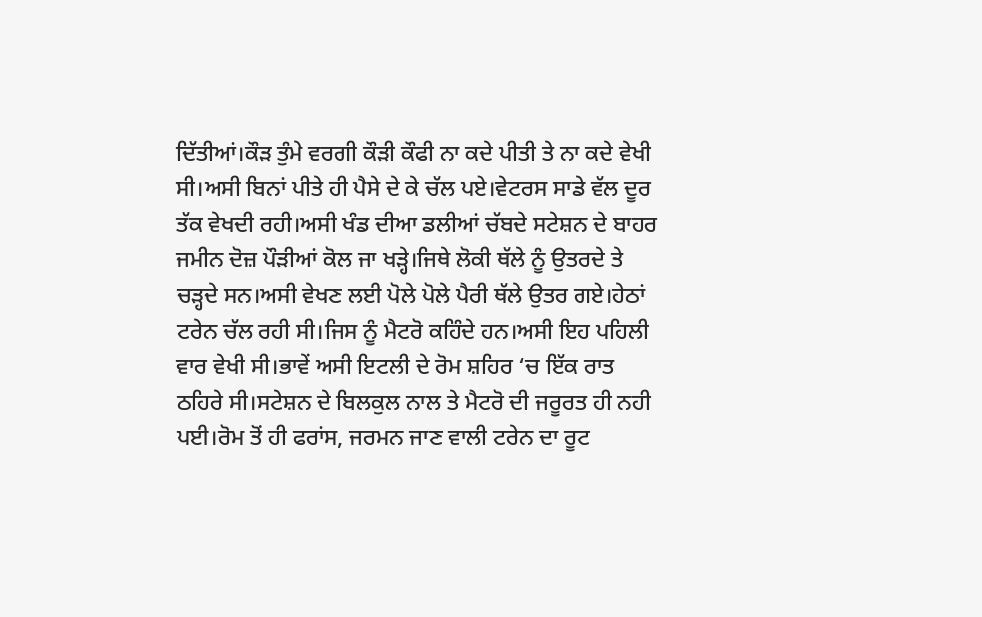ਦਿੱਤੀਆਂ।ਕੌੜ ਤੁੰਮੇ ਵਰਗੀ ਕੌੜੀ ਕੌਫੀ ਨਾ ਕਦੇ ਪੀਤੀ ਤੇ ਨਾ ਕਦੇ ਵੇਖੀ ਸੀ।ਅਸੀ ਬਿਨਾਂ ਪੀਤੇ ਹੀ ਪੈਸੇ ਦੇ ਕੇ ਚੱਲ ਪਏ।ਵੇਟਰਸ ਸਾਡੇ ਵੱਲ ਦੂਰ ਤੱਕ ਵੇਖਦੀ ਰਹੀ।ਅਸੀ ਖੰਡ ਦੀਆ ਡਲੀਆਂ ਚੱਬਦੇ ਸਟੇਸ਼ਨ ਦੇ ਬਾਹਰ ਜਮੀਨ ਦੋਜ਼ ਪੌੜੀਆਂ ਕੋਲ ਜਾ ਖੜ੍ਹੇ।ਜਿਥੇ ਲੋਕੀ ਥੱਲੇ ਨੂੰ ਉਤਰਦੇ ਤੇ ਚੜ੍ਹਦੇ ਸਨ।ਅਸੀ ਵੇਖਣ ਲਈ ਪੋਲੇ ਪੋਲੇ ਪੈਰੀ ਥੱਲੇ ਉਤਰ ਗਏ।ਹੇਠਾਂ ਟਰੇਨ ਚੱਲ ਰਹੀ ਸੀ।ਜਿਸ ਨੂੰ ਮੈਟਰੋ ਕਹਿੰਦੇ ਹਨ।ਅਸੀ ਇਹ ਪਹਿਲੀ ਵਾਰ ਵੇਖੀ ਸੀ।ਭਾਵੇਂ ਅਸੀ ਇਟਲੀ ਦੇ ਰੋਮ ਸ਼ਹਿਰ ‘ਚ ਇੱਕ ਰਾਤ ਠਹਿਰੇ ਸੀ।ਸਟੇਸ਼ਨ ਦੇ ਬਿਲਕੁਲ ਨਾਲ ਤੇ ਮੈਟਰੋ ਦੀ ਜਰੂਰਤ ਹੀ ਨਹੀ ਪਈ।ਰੋਮ ਤੋਂ ਹੀ ਫਰਾਂਸ, ਜਰਮਨ ਜਾਣ ਵਾਲੀ ਟਰੇਨ ਦਾ ਰੂਟ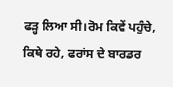ਫੜ੍ਹ ਲਿਆ ਸੀ।ਰੋਮ ਕਿਵੇਂ ਪਹੁੰਚੇ, ਕਿਥੇ ਰਹੇ, ਫਰਾਂਸ ਦੇ ਬਾਰਡਰ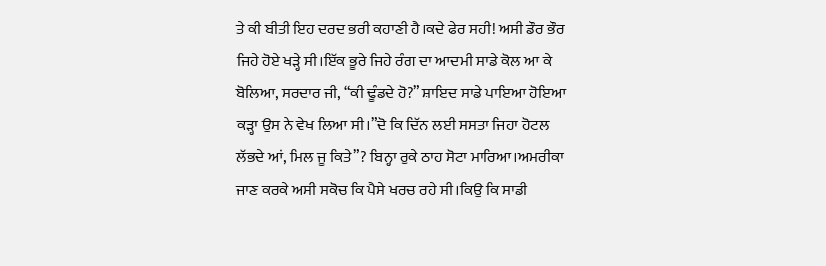ਤੇ ਕੀ ਬੀਤੀ ਇਹ ਦਰਦ ਭਰੀ ਕਹਾਣੀ ਹੈ।ਕਦੇ ਫੇਰ ਸਹੀ! ਅਸੀ ਡੌਰ ਭੌਰ ਜਿਹੇ ਹੋਏ ਖੜ੍ਹੇ ਸੀ।ਇੱਕ ਭੂਰੇ ਜਿਹੇ ਰੰਗ ਦਾ ਆਦਮੀ ਸਾਡੇ ਕੋਲ ਆ ਕੇ ਬੋਲਿਆ, ਸਰਦਾਰ ਜੀ, “ਕੀ ਢੂੰਡਦੇ ਹੋ?” ਸ਼ਾਇਦ ਸਾਡੇ ਪਾਇਆ ਹੋਇਆ ਕੜ੍ਹਾ ਉਸ ਨੇ ਵੇਖ ਲਿਆ ਸੀ।”ਦੋ ਕਿ ਦਿੱਨ ਲਈ ਸਸਤਾ ਜਿਹਾ ਹੋਟਲ ਲੱਭਦੇ ਆਂ, ਮਿਲ ਜੂ ਕਿਤੇ”? ਬਿਨ੍ਹਾ ਰੁਕੇ ਠਾਹ ਸੋਟਾ ਮਾਰਿਆ।ਅਮਰੀਕਾ ਜਾਣ ਕਰਕੇ ਅਸੀ ਸਕੋਚ ਕਿ ਪੈਸੇ ਖਰਚ ਰਹੇ ਸੀ।ਕਿਉ ਕਿ ਸਾਡੀ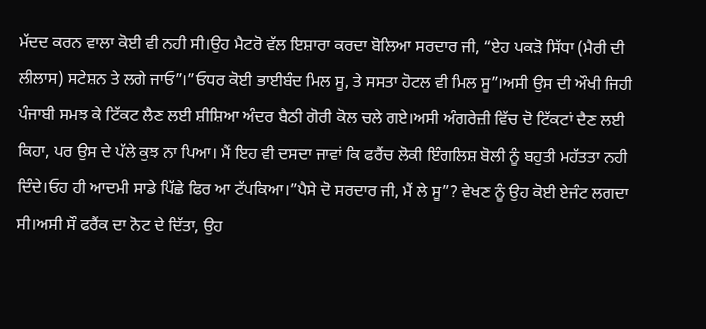ਮੱਦਦ ਕਰਨ ਵਾਲਾ ਕੋਈ ਵੀ ਨਹੀ ਸੀ।ਉਹ ਮੈਟਰੋ ਵੱਲ ਇਸ਼ਾਰਾ ਕਰਦਾ ਬੋਲਿਆ ਸਰਦਾਰ ਜੀ, “ਏਹ ਪਕੜੋ ਸਿੱਧਾ (ਮੈਰੀ ਦੀ ਲੀਲਾਸ) ਸਟੇਸ਼ਨ ਤੇ ਲਗੇ ਜਾਓ”।”ਓਧਰ ਕੋਈ ਭਾਈਬੰਦ ਮਿਲ ਸੂ, ਤੇ ਸਸਤਾ ਹੋਟਲ ਵੀ ਮਿਲ ਸੂ”।ਅਸੀ ਉਸ ਦੀ ਔਖੀ ਜਿਹੀ ਪੰਜਾਬੀ ਸਮਝ ਕੇ ਟਿੱਕਟ ਲੈਣ ਲਈ ਸ਼ੀਸ਼ਿਆ ਅੰਦਰ ਬੈਠੀ ਗੋਰੀ ਕੋਲ ਚਲੇ ਗਏ।ਅਸੀ ਅੰਗਰੇਜ਼ੀ ਵਿੱਚ ਦੋ ਟਿੱਕਟਾਂ ਦੈਣ ਲਈ ਕਿਹਾ, ਪਰ ਉਸ ਦੇ ਪੱਲੇ ਕੁਝ ਨਾ ਪਿਆ। ਮੈਂ ਇਹ ਵੀ ਦਸਦਾ ਜਾਵਾਂ ਕਿ ਫਰੈਂਚ ਲੋਕੀ ਇੰਗਲਿਸ਼ ਬੋਲੀ ਨੂੰ ਬਹੁਤੀ ਮਹੱਤਤਾ ਨਹੀ ਦਿੰਦੇ।ਓਹ ਹੀ ਆਦਮੀ ਸਾਡੇ ਪਿੱਛੇ ਫਿਰ ਆ ਟੱਪਕਿਆ।”ਪੈਸੇ ਦੋ ਸਰਦਾਰ ਜੀ, ਮੈਂ ਲੇ ਸੂ”? ਵੇਖਣ ਨੂੰ ਉਹ ਕੋਈ ਏਜੰਟ ਲਗਦਾ ਸੀ।ਅਸੀ ਸੌ ਫਰੈਂਕ ਦਾ ਨੋਟ ਦੇ ਦਿੱਤਾ, ਉਹ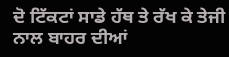ਦੋ ਟਿੱਕਟਾਂ ਸਾਡੇ ਹੱਥ ਤੇ ਰੱਖ ਕੇ ਤੇਜੀ ਨਾਲ ਬਾਹਰ ਦੀਆਂ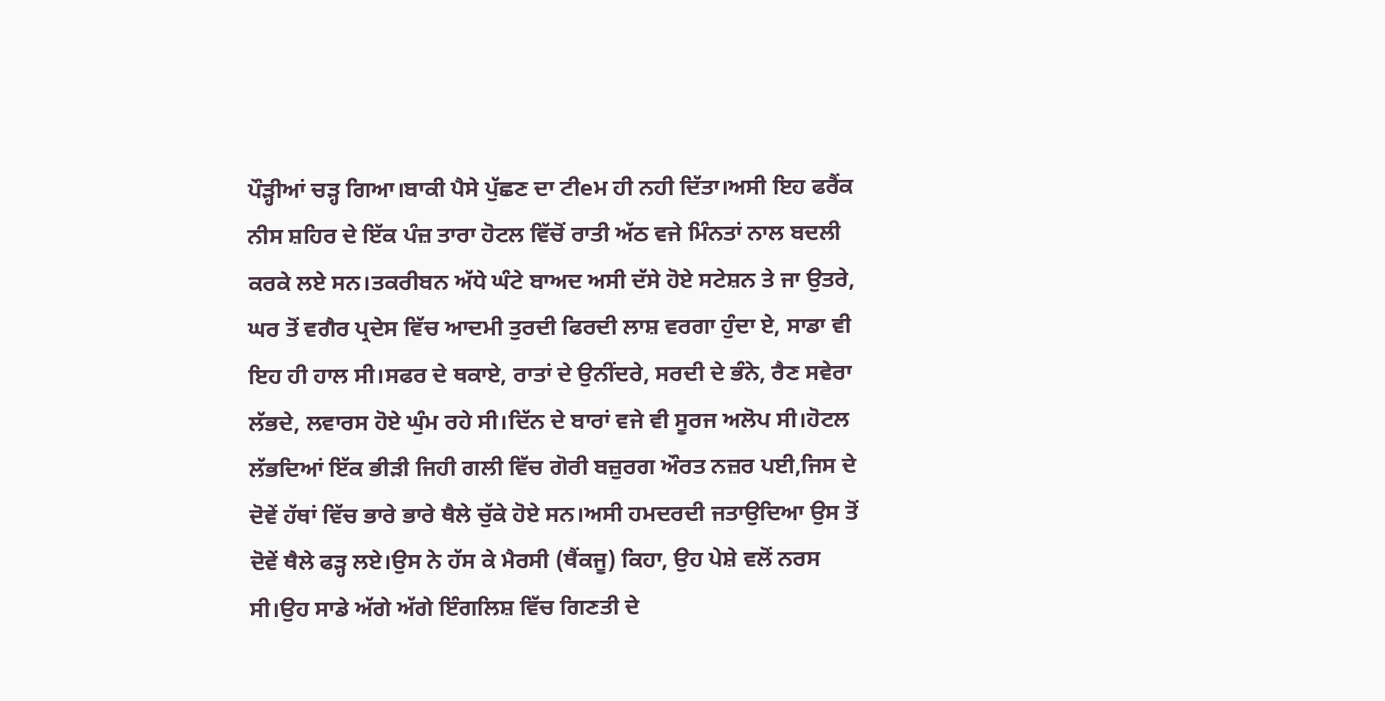ਪੌੜ੍ਹੀਆਂ ਚੜ੍ਹ ਗਿਆ।ਬਾਕੀ ਪੈਸੇ ਪੁੱਛਣ ਦਾ ਟੀeਮ ਹੀ ਨਹੀ ਦਿੱਤਾ।ਅਸੀ ਇਹ ਫਰੈਂਕ ਨੀਸ ਸ਼ਹਿਰ ਦੇ ਇੱਕ ਪੰਜ਼ ਤਾਰਾ ਹੋਟਲ ਵਿੱਚੋਂ ਰਾਤੀ ਅੱਠ ਵਜੇ ਮਿੰਨਤਾਂ ਨਾਲ ਬਦਲੀ ਕਰਕੇ ਲਏ ਸਨ।ਤਕਰੀਬਨ ਅੱਧੇ ਘੰਟੇ ਬਾਅਦ ਅਸੀ ਦੱਸੇ ਹੋਏ ਸਟੇਸ਼ਨ ਤੇ ਜਾ ਉਤਰੇ, ਘਰ ਤੋਂ ਵਗੈਰ ਪ੍ਰਦੇਸ ਵਿੱਚ ਆਦਮੀ ਤੁਰਦੀ ਫਿਰਦੀ ਲਾਸ਼ ਵਰਗਾ ਹੁੰਦਾ ਏ, ਸਾਡਾ ਵੀ ਇਹ ਹੀ ਹਾਲ ਸੀ।ਸਫਰ ਦੇ ਥਕਾਏ, ਰਾਤਾਂ ਦੇ ਉਨੀਂਦਰੇ, ਸਰਦੀ ਦੇ ਭੰਨੇ, ਰੈਣ ਸਵੇਰਾ ਲੱਭਦੇ, ਲਵਾਰਸ ਹੋਏ ਘੁੰਮ ਰਹੇ ਸੀ।ਦਿੱਨ ਦੇ ਬਾਰਾਂ ਵਜੇ ਵੀ ਸੂਰਜ ਅਲੋਪ ਸੀ।ਹੋਟਲ ਲੱਭਦਿਆਂ ਇੱਕ ਭੀੜੀ ਜਿਹੀ ਗਲੀ ਵਿੱਚ ਗੋਰੀ ਬਜ਼ੁਰਗ ਔਰਤ ਨਜ਼ਰ ਪਈ,ਜਿਸ ਦੇ ਦੋਵੇਂ ਹੱਥਾਂ ਵਿੱਚ ਭਾਰੇ ਭਾਰੇ ਥੈਲੇ ਚੁੱਕੇ ਹੋਏ ਸਨ।ਅਸੀ ਹਮਦਰਦੀ ਜਤਾਉਦਿਆ ਉਸ ਤੋਂ ਦੋਵੇਂ ਥੈਲੇ ਫੜ੍ਹ ਲਏ।ਉਸ ਨੇ ਹੱਸ ਕੇ ਮੈਰਸੀ (ਥੈਂਕਜੂ) ਕਿਹਾ, ਉਹ ਪੇਸ਼ੇ ਵਲੋਂ ਨਰਸ ਸੀ।ਉਹ ਸਾਡੇ ਅੱਗੇ ਅੱਗੇ ਇੰਗਲਿਸ਼ ਵਿੱਚ ਗਿਣਤੀ ਦੇ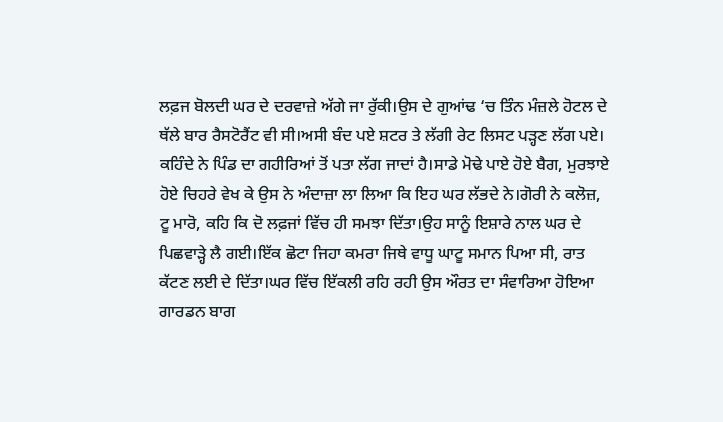ਲਫ਼ਜ ਬੋਲਦੀ ਘਰ ਦੇ ਦਰਵਾਜ਼ੇ ਅੱਗੇ ਜਾ ਰੁੱਕੀ।ਉਸ ਦੇ ਗੁਆਂਢ ‘ਚ ਤਿੰਨ ਮੰਜ਼ਲੇ ਹੋਟਲ ਦੇ ਥੱਲੇ ਬਾਰ ਰੈਸਟੋਰੈਂਟ ਵੀ ਸੀ।ਅਸੀ ਬੰਦ ਪਏ ਸ਼ਟਰ ਤੇ ਲੱਗੀ ਰੇਟ ਲਿਸਟ ਪੜ੍ਹਣ ਲੱਗ ਪਏ। ਕਹਿੰਦੇ ਨੇ ਪਿੰਡ ਦਾ ਗਹੀਰਿਆਂ ਤੋਂ ਪਤਾ ਲੱਗ ਜਾਦਾਂ ਹੈ।ਸਾਡੇ ਮੋਢੇ ਪਾਏ ਹੋਏ ਬੈਗ, ਮੁਰਝਾਏ ਹੋਏ ਚਿਹਰੇ ਵੇਖ ਕੇ ਉਸ ਨੇ ਅੰਦਾਜ਼ਾ ਲਾ ਲਿਆ ਕਿ ਇਹ ਘਰ ਲੱਭਦੇ ਨੇ।ਗੋਰੀ ਨੇ ਕਲੋਜ਼, ਟੂ ਮਾਰੋ, ਕਹਿ ਕਿ ਦੋ ਲਫ਼ਜਾਂ ਵਿੱਚ ਹੀ ਸਮਝਾ ਦਿੱਤਾ।ਉਹ ਸਾਨੂੰ ਇਸ਼ਾਰੇ ਨਾਲ ਘਰ ਦੇ ਪਿਛਵਾੜ੍ਹੇ ਲੈ ਗਈ।ਇੱਕ ਛੋਟਾ ਜਿਹਾ ਕਮਰਾ ਜਿਥੇ ਵਾਧੂ ਘਾਟੂ ਸਮਾਨ ਪਿਆ ਸੀ, ਰਾਤ ਕੱਟਣ ਲਈ ਦੇ ਦਿੱਤਾ।ਘਰ ਵਿੱਚ ਇੱਕਲੀ ਰਹਿ ਰਹੀ ਉਸ ਔਰਤ ਦਾ ਸੰਵਾਰਿਆ ਹੋਇਆ ਗਾਰਡਨ ਬਾਗ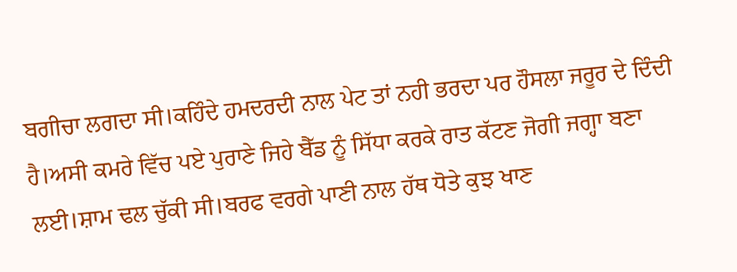ਬਗੀਚਾ ਲਗਦਾ ਸੀ।ਕਹਿੰਦੇ ਹਮਦਰਦੀ ਨਾਲ ਪੇਟ ਤਾਂ ਨਹੀ ਭਰਦਾ ਪਰ ਹੌਸਲਾ ਜਰੂਰ ਦੇ ਦਿੰਦੀ ਹੈ।ਅਸੀ ਕਮਰੇ ਵਿੱਚ ਪਏ ਪੁਰਾਣੇ ਜਿਹੇ ਬੈੱਡ ਨੂੰ ਸਿੱਧਾ ਕਰਕੇ ਰਾਤ ਕੱਟਣ ਜੋਗੀ ਜਗ੍ਹਾ ਬਣਾ ਲਈ।ਸ਼ਾਮ ਢਲ ਚੁੱਕੀ ਸੀ।ਬਰਫ ਵਰਗੇ ਪਾਣੀ ਨਾਲ ਹੱਥ ਧੋਤੇ ਕੁਝ ਖਾਣ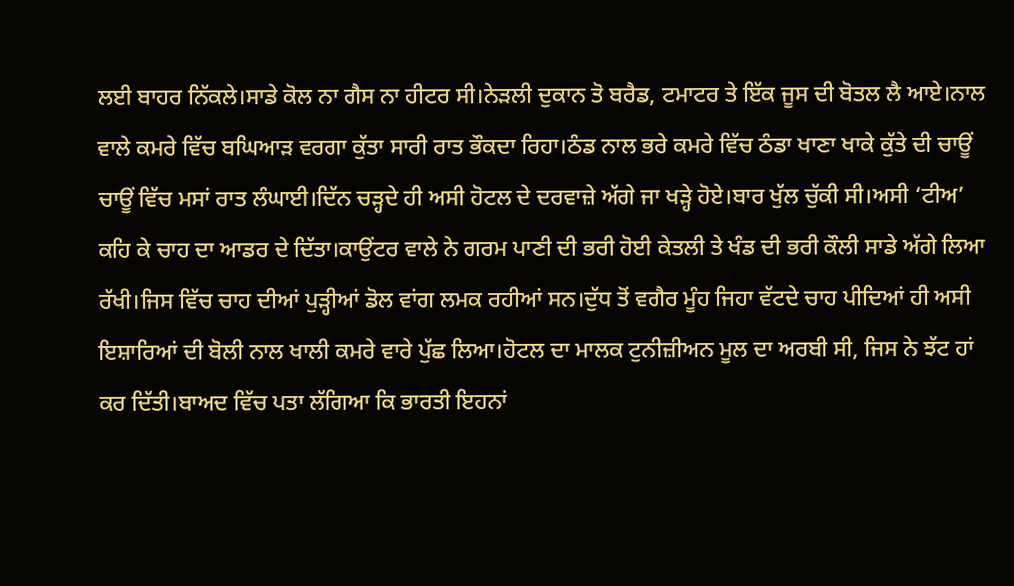ਲਈ ਬਾਹਰ ਨਿੱਕਲੇ।ਸਾਡੇ ਕੋਲ ਨਾ ਗੈਸ ਨਾ ਹੀਟਰ ਸੀ।ਨੇੜਲੀ ਦੁਕਾਨ ਤੋ ਬਰੈਡ, ਟਮਾਟਰ ਤੇ ਇੱਕ ਜੂਸ ਦੀ ਬੋਤਲ ਲੈ ਆਏ।ਨਾਲ ਵਾਲੇ ਕਮਰੇ ਵਿੱਚ ਬਘਿਆੜ ਵਰਗਾ ਕੁੱਤਾ ਸਾਰੀ ਰਾਤ ਭੌਕਦਾ ਰਿਹਾ।ਠੰਡ ਨਾਲ ਭਰੇ ਕਮਰੇ ਵਿੱਚ ਠੰਡਾ ਖਾਣਾ ਖਾਕੇ ਕੁੱਤੇ ਦੀ ਚਾਊਂ ਚਾਊਂ ਵਿੱਚ ਮਸਾਂ ਰਾਤ ਲੰਘਾਈ।ਦਿੱਨ ਚੜ੍ਹਦੇ ਹੀ ਅਸੀ ਹੋਟਲ ਦੇ ਦਰਵਾਜ਼ੇ ਅੱਗੇ ਜਾ ਖੜ੍ਹੇ ਹੋਏ।ਬਾਰ ਖੁੱਲ ਚੁੱਕੀ ਸੀ।ਅਸੀ ‘ਟੀਅ’ ਕਹਿ ਕੇ ਚਾਹ ਦਾ ਆਡਰ ਦੇ ਦਿੱਤਾ।ਕਾਉਂਟਰ ਵਾਲੇ ਨੇ ਗਰਮ ਪਾਣੀ ਦੀ ਭਰੀ ਹੋਈ ਕੇਤਲੀ ਤੇ ਖੰਡ ਦੀ ਭਰੀ ਕੌਲੀ ਸਾਡੇ ਅੱਗੇ ਲਿਆ ਰੱਖੀ।ਜਿਸ ਵਿੱਚ ਚਾਹ ਦੀਆਂ ਪੁੜ੍ਹੀਆਂ ਡੋਲ ਵਾਂਗ ਲਮਕ ਰਹੀਆਂ ਸਨ।ਦੁੱਧ ਤੋਂ ਵਗੈਰ ਮੂੰਹ ਜਿਹਾ ਵੱਟਦੇ ਚਾਹ ਪੀਦਿਆਂ ਹੀ ਅਸੀ ਇਸ਼ਾਰਿਆਂ ਦੀ ਬੋਲੀ ਨਾਲ ਖਾਲੀ ਕਮਰੇ ਵਾਰੇ ਪੁੱਛ ਲਿਆ।ਹੋਟਲ ਦਾ ਮਾਲਕ ਟੁਨੀਜ਼ੀਅਨ ਮੂਲ ਦਾ ਅਰਬੀ ਸੀ, ਜਿਸ ਨੇ ਝੱਟ ਹਾਂ ਕਰ ਦਿੱਤੀ।ਬਾਅਦ ਵਿੱਚ ਪਤਾ ਲੱਗਿਆ ਕਿ ਭਾਰਤੀ ਇਹਨਾਂ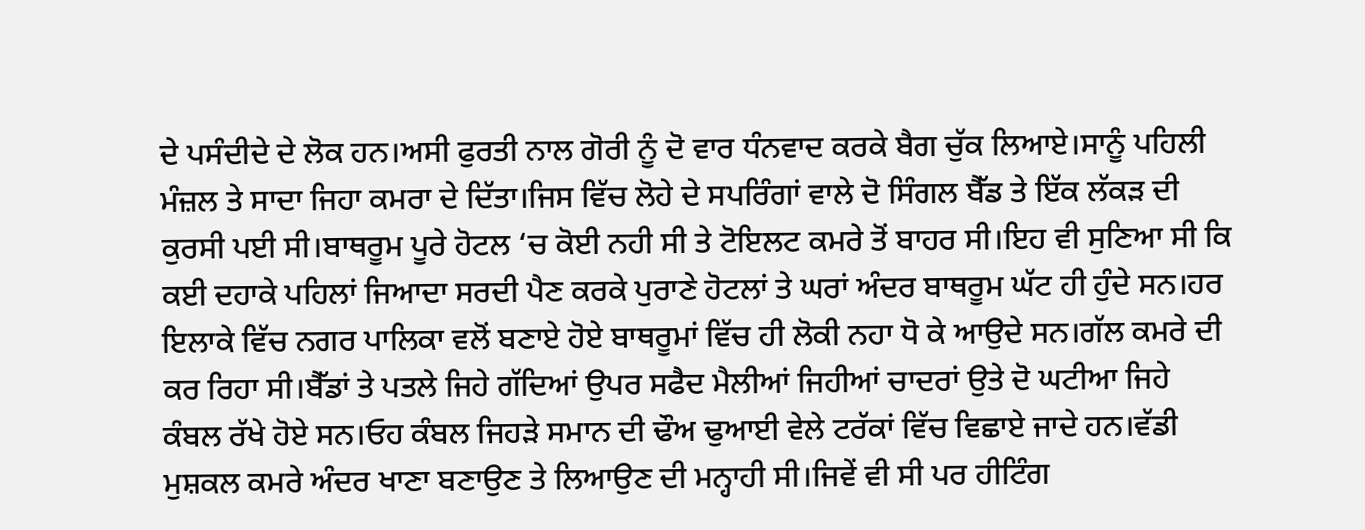ਦੇ ਪਸੰਦੀਦੇ ਦੇ ਲੋਕ ਹਨ।ਅਸੀ ਫੁਰਤੀ ਨਾਲ ਗੋਰੀ ਨੂੰ ਦੋ ਵਾਰ ਧੰਨਵਾਦ ਕਰਕੇ ਬੈਗ ਚੁੱਕ ਲਿਆਏ।ਸਾਨੂੰ ਪਹਿਲੀ ਮੰਜ਼ਲ ਤੇ ਸਾਦਾ ਜਿਹਾ ਕਮਰਾ ਦੇ ਦਿੱਤਾ।ਜਿਸ ਵਿੱਚ ਲੋਹੇ ਦੇ ਸਪਰਿੰਗਾਂ ਵਾਲੇ ਦੋ ਸਿੰਗਲ ਬੈੱਡ ਤੇ ਇੱਕ ਲੱਕੜ ਦੀ ਕੁਰਸੀ ਪਈ ਸੀ।ਬਾਥਰੂਮ ਪੂਰੇ ਹੋਟਲ ‘ਚ ਕੋਈ ਨਹੀ ਸੀ ਤੇ ਟੋਇਲਟ ਕਮਰੇ ਤੋਂ ਬਾਹਰ ਸੀ।ਇਹ ਵੀ ਸੁਣਿਆ ਸੀ ਕਿ ਕਈ ਦਹਾਕੇ ਪਹਿਲਾਂ ਜਿਆਦਾ ਸਰਦੀ ਪੈਣ ਕਰਕੇ ਪੁਰਾਣੇ ਹੋਟਲਾਂ ਤੇ ਘਰਾਂ ਅੰਦਰ ਬਾਥਰੂਮ ਘੱਟ ਹੀ ਹੁੰਦੇ ਸਨ।ਹਰ ਇਲਾਕੇ ਵਿੱਚ ਨਗਰ ਪਾਲਿਕਾ ਵਲੋਂ ਬਣਾਏ ਹੋਏ ਬਾਥਰੂਮਾਂ ਵਿੱਚ ਹੀ ਲੋਕੀ ਨਹਾ ਧੋ ਕੇ ਆਉਦੇ ਸਨ।ਗੱਲ ਕਮਰੇ ਦੀ ਕਰ ਰਿਹਾ ਸੀ।ਬੈੱਡਾਂ ਤੇ ਪਤਲੇ ਜਿਹੇ ਗੱਦਿਆਂ ਉਪਰ ਸਫੈਦ ਮੈਲੀਆਂ ਜਿਹੀਆਂ ਚਾਦਰਾਂ ਉਤੇ ਦੋ ਘਟੀਆ ਜਿਹੇ ਕੰਬਲ ਰੱਖੇ ਹੋਏ ਸਨ।ਓਹ ਕੰਬਲ ਜਿਹੜੇ ਸਮਾਨ ਦੀ ਢੌਅ ਢੁਆਈ ਵੇਲੇ ਟਰੱਕਾਂ ਵਿੱਚ ਵਿਛਾਏ ਜਾਦੇ ਹਨ।ਵੱਡੀ ਮੁਸ਼ਕਲ ਕਮਰੇ ਅੰਦਰ ਖਾਣਾ ਬਣਾਉਣ ਤੇ ਲਿਆਉਣ ਦੀ ਮਨ੍ਹਾਹੀ ਸੀ।ਜਿਵੇਂ ਵੀ ਸੀ ਪਰ ਹੀਟਿੰਗ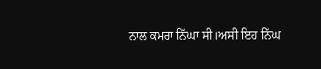ਨਾਲ ਕਮਰਾ ਨਿੱਘਾ ਸੀ।ਅਸੀ ਇਹ ਨਿੱਘ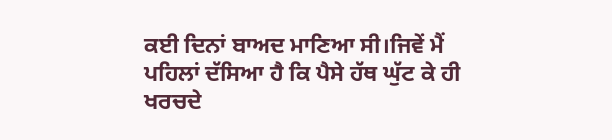ਕਈ ਦਿਨਾਂ ਬਾਅਦ ਮਾਣਿਆ ਸੀ।ਜਿਵੇਂ ਮੈਂ ਪਹਿਲਾਂ ਦੱਸਿਆ ਹੈ ਕਿ ਪੈਸੇ ਹੱਥ ਘੁੱਟ ਕੇ ਹੀ ਖਰਚਦੇ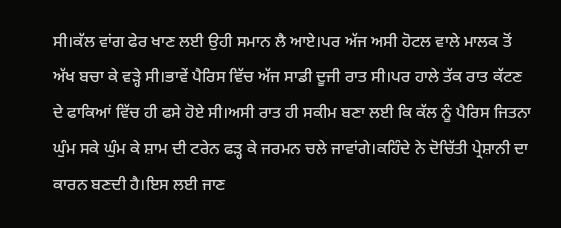ਸੀ।ਕੱਲ ਵਾਂਗ ਫੇਰ ਖਾਣ ਲਈ ਉਹੀ ਸਮਾਨ ਲੈ ਆਏ।ਪਰ ਅੱਜ ਅਸੀ ਹੋਟਲ ਵਾਲੇ ਮਾਲਕ ਤੋਂ ਅੱਖ ਬਚਾ ਕੇ ਵੜ੍ਹੇ ਸੀ।ਭਾਵੇਂ ਪੈਰਿਸ ਵਿੱਚ ਅੱਜ ਸਾਡੀ ਦੂਜੀ ਰਾਤ ਸੀ।ਪਰ ਹਾਲੇ ਤੱਕ ਰਾਤ ਕੱਟਣ ਦੇ ਫਾਕਿਆਂ ਵਿੱਚ ਹੀ ਫਸੇ ਹੋਏ ਸੀ।ਅਸੀ ਰਾਤ ਹੀ ਸਕੀਮ ਬਣਾ ਲਈ ਕਿ ਕੱਲ ਨੂੰ ਪੈਰਿਸ ਜਿਤਨਾ ਘੁੰਮ ਸਕੇ ਘੁੰਮ ਕੇ ਸ਼ਾਮ ਦੀ ਟਰੇਨ ਫੜ੍ਹ ਕੇ ਜਰਮਨ ਚਲੇ ਜਾਵਾਂਗੇ।ਕਹਿੰਦੇ ਨੇ ਦੋਚਿੱਤੀ ਪ੍ਰੇਸ਼ਾਨੀ ਦਾ ਕਾਰਨ ਬਣਦੀ ਹੈ।ਇਸ ਲਈ ਜਾਣ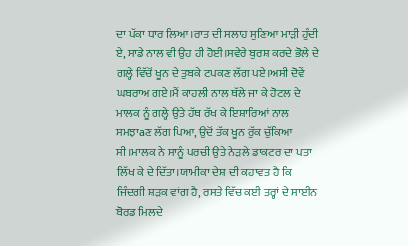ਦਾ ਪੱਕਾ ਧਾਰ ਲਿਆ।ਰਾਤ ਦੀ ਸਲਾਹ ਸੁਣਿਆ ਮਾੜੀ ਹੁੰਦੀ ਏ, ਸਾਡੇ ਨਾਲ ਵੀ ਉਹ ਹੀ ਹੋਈ।ਸਵੇਰੇ ਬੁਰਸ਼ ਕਰਦੇ ਭੋਲੇ ਦੇ ਗਲ੍ਹੇ ਵਿੱਚੋਂ ਖੂਨ ਦੇ ਤੁਬਕੇ ਟਪਕਣ ਲੱਗ ਪਏ।ਅਸੀ ਦੋਵੇਂ ਘਬਰਾਅ ਗਏ।ਮੈਂ ਕਾਹਲੀ ਨਾਲ ਥੱਲੇ ਜਾ ਕੇ ਹੋਟਲ ਦੇ ਮਾਲਕ ਨੂੰ ਗਲ੍ਹੇ ਉਤੇ ਹੱਥ ਰੱਖ ਕੇ ਇਸ਼ਾਰਿਆਂ ਨਾਲ ਸਮਝਾaਣ ਲੱਗ ਪਿਆ, ਉਦੋਂ ਤੱਕ ਖੂਨ ਰੁੱਕ ਚੁੱਕਿਆ ਸੀ।ਮਾਲਕ ਨੇ ਸਾਨੂੰ ਪਰਚੀ ਉਤੇ ਨੇੜਲੇ ਡਾਕਟਰ ਦਾ ਪਤਾ ਲਿੱਖ ਕੇ ਦੇ ਦਿੱਤਾ।ਯਾਮੀਕਾ ਦੇਸ਼ ਦੀ ਕਹਾਵਤ ਹੈ ਕਿ ਜਿੰਦਗੀ ਸ਼ੜਕ ਵਾਂਗ ਹੈ, ਰਸਤੇ ਵਿੱਚ ਕਈ ਤਰ੍ਹਾਂ ਦੇ ਸਾਈਨ ਬੋਰਡ ਮਿਲਦੇ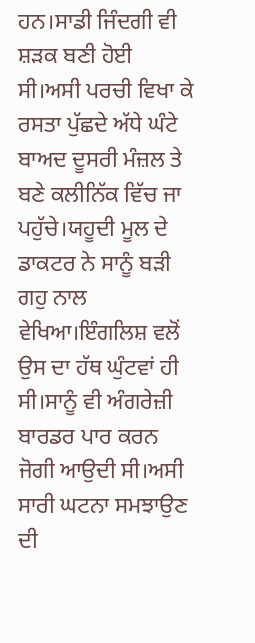ਹਨ।ਸਾਡੀ ਜਿੰਦਗੀ ਵੀ ਸ਼ੜਕ ਬਣੀ ਹੋਈ ਸੀ।ਅਸੀ ਪਰਚੀ ਵਿਖਾ ਕੇ ਰਸਤਾ ਪੁੱਛਦੇ ਅੱਧੇ ਘੰਟੇ ਬਾਅਦ ਦੂਸਰੀ ਮੰਜ਼ਲ ਤੇ ਬਣੇ ਕਲੀਨਿੱਕ ਵਿੱਚ ਜਾ ਪਹੁੱਚੇ।ਯਹੂਦੀ ਮੂਲ ਦੇ ਡਾਕਟਰ ਨੇ ਸਾਨੂੰ ਬੜੀ ਗਹੁ ਨਾਲ ਵੇਖਿਆ।ਇੰਗਲਿਸ਼ ਵਲੋਂ ਉਸ ਦਾ ਹੱਥ ਘੁੰਟਵਾਂ ਹੀ ਸੀ।ਸਾਨੂੰ ਵੀ ਅੰਗਰੇਜ਼ੀ ਬਾਰਡਰ ਪਾਰ ਕਰਨ ਜੋਗੀ ਆਉਦੀ ਸੀ।ਅਸੀ ਸਾਰੀ ਘਟਨਾ ਸਮਝਾਉਣ ਦੀ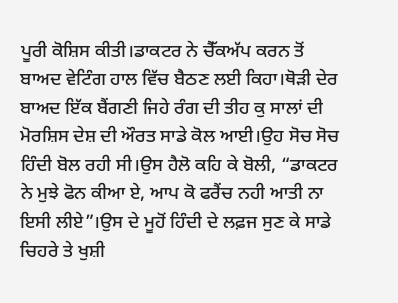ਪੂਰੀ ਕੋਸ਼ਿਸ ਕੀਤੀ।ਡਾਕਟਰ ਨੇ ਚੈੱਕਅੱਪ ਕਰਨ ਤੋਂ ਬਾਅਦ ਵੇਟਿੰਗ ਹਾਲ ਵਿੱਚ ਬੈਠਣ ਲਈ ਕਿਹਾ।ਥੋੜੀ ਦੇਰ ਬਾਅਦ ਇੱਕ ਬੈਂਗਣੀ ਜਿਹੇ ਰੰਗ ਦੀ ਤੀਹ ਕੁ ਸਾਲਾਂ ਦੀ ਮੋਰਸ਼ਿਸ ਦੇਸ਼ ਦੀ ਔਰਤ ਸਾਡੇ ਕੋਲ ਆਈ।ਉਹ ਸੋਚ ਸੋਚ ਹਿੰਦੀ ਬੋਲ ਰਹੀ ਸੀ।ਉਸ ਹੈਲੋ ਕਹਿ ਕੇ ਬੋਲੀ, “ਡਾਕਟਰ ਨੇ ਮੁਝੇ ਫੋਨ ਕੀਆ ਏ, ਆਪ ਕੋ ਫਰੈਂਚ ਨਹੀ ਆਤੀ ਨਾ ਇਸੀ ਲੀਏ”।ਉਸ ਦੇ ਮੂਹੋਂ ਹਿੰਦੀ ਦੇ ਲਫ਼ਜ ਸੁਣ ਕੇ ਸਾਡੇ ਚਿਹਰੇ ਤੇ ਖੁਸ਼ੀ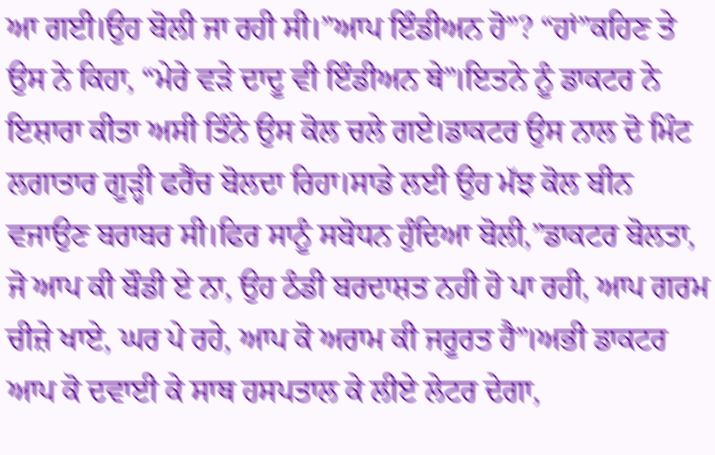ਆ ਗਈ।ਉਹ ਬੋਲੀ ਜਾ ਰਹੀ ਸੀ।”ਆਪ ਇੰਡੀਅਨ ਹੋ”? “ਹਾਂ”ਕਹਿਣ ਤੇ ਉਸ ਨੇ ਕਿਹਾ, “ਮੇਰੇ ਵੜੇ ਦਾਦੂ ਵੀ ਇੰਡੀਅਨ ਥੇ”।ਇਤਨੇ ਨੂੰ ਡਾਕਟਰ ਨੇ ਇਸ਼ਾਰਾ ਕੀਤਾ ਅਸੀ ਤਿੰਨੇ ਉਸ ਕੋਲ ਚਲੇ ਗਏ।ਡਾਕਟਰ ਉਸ ਨਾਲ ਦੋ ਮਿੰਟ ਲਗਾਤਾਰ ਗੂੜ੍ਹੀ ਫਰੈਂਚ ਬੋਲਦਾ ਰਿਹਾ।ਸਾਡੇ ਲਈ ਉਹ ਮੱਝ ਕੋਲ ਬੀਨ ਵਜਾਉਣ ਬਰਾਬਰ ਸੀ।ਫਿਰ ਸਾਨੂੰ ਸਬੋਧਨ ਹੁੰਦਿਆ ਬੋਲੀ,”ਡਾਕਟਰ ਬੋਲਤਾ, ਜੋ ਆਪ ਕੀ ਬੌਡੀ ਏ ਨਾ, ਉਹ ਠੰਡੀ ਬਰਦਾਸ਼ਤ ਨਹੀ ਹੋ ਪਾ ਰਹੀ, ਆਪ ਗਰਮ ਚੀਜ਼ੇ ਖਾਏ, ਘਰ ਪੇ ਰਹੇ, ਆਪ ਕੋ ਅਰਾਮ ਕੀ ਜਰੂਰਤ ਹੈ”।ਅਭੀ ਡਾਕਟਰ ਆਪ ਕੋ ਦਵਾਈ ਕੇ ਸਾਥ ਹਸਪਤਾਲ ਕੇ ਲੀਏ ਲੇਟਰ ਦੇਗਾ,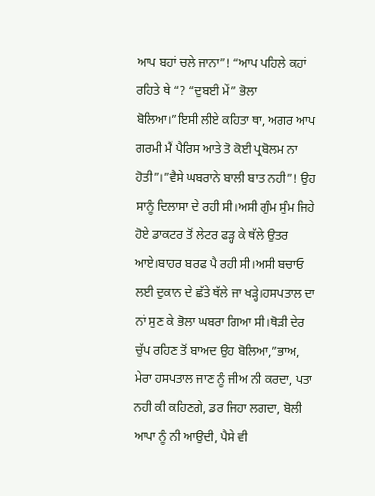ਆਪ ਬਹਾਂ ਚਲੇ ਜਾਨਾ”! “ਆਪ ਪਹਿਲੇ ਕਹਾਂ ਰਹਿਤੇ ਥੇ “? “ਦੁਬਈ ਮੇਂ” ਭੋਲਾ ਬੋਲਿਆ।”ਇਸੀ ਲੀਏ ਕਹਿਤਾ ਥਾ, ਅਗਰ ਆਪ ਗਰਮੀ ਮੈਂ ਪੈਰਿਸ ਆਤੇ ਤੋ ਕੋਈ ਪ੍ਰਬੋਲਮ ਨਾ ਹੋਤੀ”।”ਵੈਸੇ ਘਬਰਾਨੇ ਬਾਲੀ ਬਾਤ ਨਹੀ”! ਉਹ ਸਾਨੂੰ ਦਿਲਾਸਾ ਦੇ ਰਹੀ ਸੀ।ਅਸੀ ਗੁੰਮ ਸੁੰਮ ਜਿਹੇ ਹੋਏ ਡਾਕਟਰ ਤੋਂ ਲੇਟਰ ਫੜ੍ਹ ਕੇ ਥੱਲੇ ਉਤਰ ਆਏ।ਬਾਹਰ ਬਰਫ ਪੈ ਰਹੀ ਸੀ।ਅਸੀ ਬਚਾਓ ਲਈ ਦੁਕਾਨ ਦੇ ਛੱਤੇ ਥੱਲੇ ਜਾ ਖੜ੍ਹੇ।ਹਸਪਤਾਲ ਦਾ ਨਾਂ ਸੁਣ ਕੇ ਭੋਲਾ ਘਬਰਾ ਗਿਆ ਸੀ।ਥੋੜੀ ਦੇਰ ਚੁੱਪ ਰਹਿਣ ਤੋਂ ਬਾਅਦ ਉਹ ਬੋਲਿਆ,”ਭਾਅ, ਮੇਰਾ ਹਸਪਤਾਲ ਜਾਣ ਨੂੰ ਜੀਅ ਨੀ ਕਰਦਾ, ਪਤਾ ਨਹੀ ਕੀ ਕਹਿਣਗੇ, ਡਰ ਜਿਹਾ ਲਗਦਾ, ਬੋਲੀ ਆਪਾ ਨੂੰ ਨੀ ਆਉਦੀ, ਪੈਸੇ ਵੀ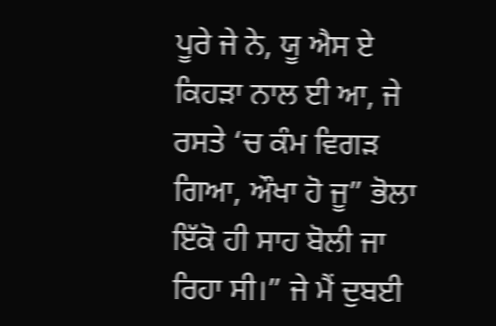ਪੂਰੇ ਜੇ ਨੇ, ਯੂ ਐਸ ਏ ਕਿਹੜਾ ਨਾਲ ਈ ਆ, ਜੇ ਰਸਤੇ ‘ਚ ਕੰਮ ਵਿਗੜ ਗਿਆ, ਔਖਾ ਹੋ ਜੂ” ਭੋਲਾ ਇੱਕੋ ਹੀ ਸਾਹ ਬੋਲੀ ਜਾ ਰਿਹਾ ਸੀ।” ਜੇ ਮੈਂ ਦੁਬਈ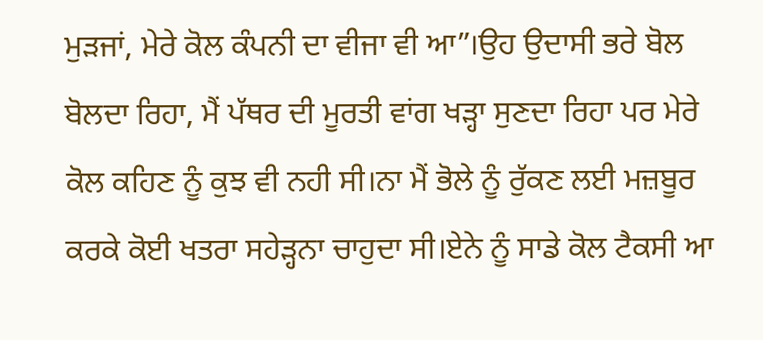ਮੁੜਜਾਂ, ਮੇਰੇ ਕੋਲ ਕੰਪਨੀ ਦਾ ਵੀਜਾ ਵੀ ਆ”।ਉਹ ਉਦਾਸੀ ਭਰੇ ਬੋਲ ਬੋਲਦਾ ਰਿਹਾ, ਮੈਂ ਪੱਥਰ ਦੀ ਮੂਰਤੀ ਵਾਂਗ ਖੜ੍ਹਾ ਸੁਣਦਾ ਰਿਹਾ ਪਰ ਮੇਰੇ ਕੋਲ ਕਹਿਣ ਨੂੰ ਕੁਝ ਵੀ ਨਹੀ ਸੀ।ਨਾ ਮੈਂ ਭੋਲੇ ਨੂੰ ਰੁੱਕਣ ਲਈ ਮਜ਼ਬੂਰ ਕਰਕੇ ਕੋਈ ਖਤਰਾ ਸਹੇੜ੍ਹਨਾ ਚਾਹੁਦਾ ਸੀ।ਏਨੇ ਨੂੰ ਸਾਡੇ ਕੋਲ ਟੈਕਸੀ ਆ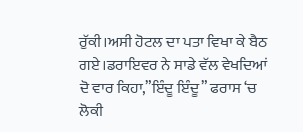ਰੁੱਕੀ।ਅਸੀ ਹੋਟਲ ਦਾ ਪਤਾ ਵਿਖਾ ਕੇ ਬੈਠ ਗਏ।ਡਰਾਇਵਰ ਨੇ ਸਾਡੇ ਵੱਲ ਵੇਖਦਿਆਂ ਦੋ ਵਾਰ ਕਿਹਾ,”ਇੰਦੂ ਇੰਦੂ” ਫਰਾਸ ‘ਚ ਲੋਕੀ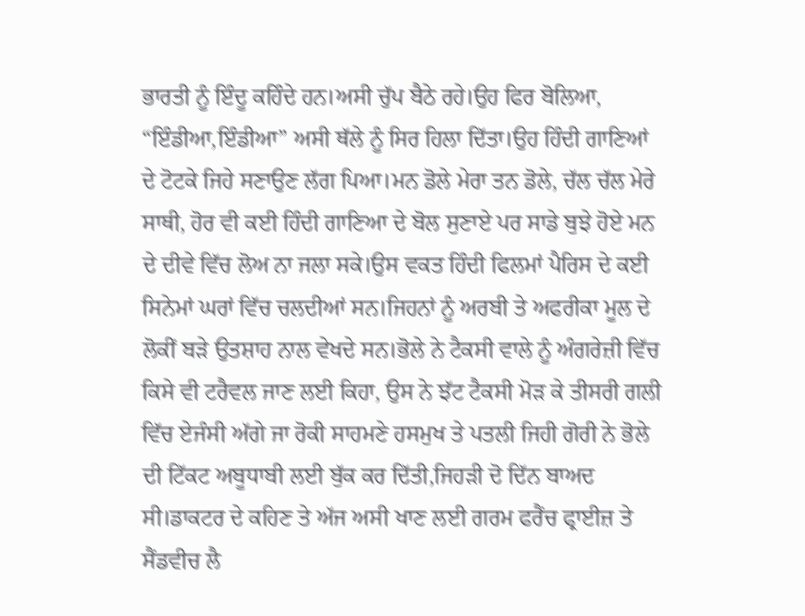ਭਾਰਤੀ ਨੂੰ ਇੰਦੂ ਕਹਿੰਦੇ ਹਨ।ਅਸੀ ਚੁੱਪ ਬੈਠੇ ਰਹੇ।ਉਹ ਫਿਰ ਬੋਲਿਆ, “ਇੰਡੀਆ,ਇੰਡੀਆ” ਅਸੀ ਥੱਲੇ ਨੂੰ ਸਿਰ ਹਿਲਾ ਦਿੱਤਾ।ਉਹ ਹਿੰਦੀ ਗਾਣਿਆਂ ਦੇ ਟੋਟਕੇ ਜਿਹੇ ਸਣਾਉਣ ਲੱਗ ਪਿਆ।ਮਨ ਡੋਲੇ ਮੇਰਾ ਤਨ ਡੋਲੇ, ਚੱਲ ਚੱਲ ਮੇਰੇ ਸਾਥੀ, ਹੋਰ ਵੀ ਕਈ ਹਿੰਦੀ ਗਾਣਿਆ ਦੇ ਬੋਲ ਸੁਣਾਏ ਪਰ ਸਾਡੇ ਬੁਝੇ ਹੋਏ ਮਨ ਦੇ ਦੀਵੇ ਵਿੱਚ ਲੋਅ ਨਾ ਜਲਾ ਸਕੇ।ਉਸ ਵਕਤ ਹਿੰਦੀ ਫਿਲਮਾਂ ਪੈਰਿਸ ਦੇ ਕਈ ਸਿਨੇਮਾਂ ਘਰਾਂ ਵਿੱਚ ਚਲਦੀਆਂ ਸਨ।ਜਿਹਨਾਂ ਨੂੰ ਅਰਬੀ ਤੇ ਅਫਰੀਕਾ ਮੂਲ ਦੇ ਲੋਕੀਂ ਬੜੇ ਉਤਸ਼ਾਹ ਨਾਲ ਵੇਖਦੇ ਸਨ।ਭੋਲੇ ਨੇ ਟੈਕਸੀ ਵਾਲੇ ਨੂੰ ਅੰਗਰੇਜ਼ੀ ਵਿੱਚ ਕਿਸੇ ਵੀ ਟਰੈਵਲ ਜਾਣ ਲਈ ਕਿਹਾ, ਉਸ ਨੇ ਝੱਟ ਟੈਕਸੀ ਮੋੜ ਕੇ ਤੀਸਰੀ ਗਲੀ ਵਿੱਚ ਏਜੰਸੀ ਅੱਗੇ ਜਾ ਰੋਕੀ ਸਾਹਮਣੇ ਹਸਮੁਖ ਤੇ ਪਤਲੀ ਜਿਹੀ ਗੋਰੀ ਨੇ ਭੋਲੇ ਦੀ ਟਿੱਕਟ ਅਬੂਧਾਬੀ ਲਈ ਬੁੱਕ ਕਰ ਦਿੱਤੀ,ਜਿਹੜੀ ਦੋ ਦਿੱਨ ਬਾਅਦ ਸੀ।ਡਾਕਟਰ ਦੇ ਕਹਿਣ ਤੇ ਅੱਜ ਅਸੀ ਖਾਣ ਲਈ ਗਰਮ ਫਰੈਂਚ ਫ੍ਰਾਈਜ਼ ਤੇ ਸੈਂਡਵੀਚ ਲੈ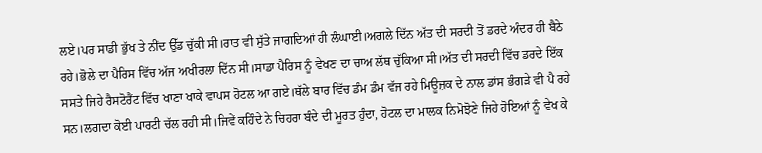ਲਏ।ਪਰ ਸਾਡੀ ਭੁੱਖ ਤੇ ਨੀਂਦ ਉੱਡ ਚੁੱਕੀ ਸੀ।ਰਾਤ ਵੀ ਸੁੱਤੇ ਜਾਗਦਿਆਂ ਹੀ ਲੰਘਾਈ।ਅਗਲੇ ਦਿੱਨ ਅੱਤ ਦੀ ਸਰਦੀ ਤੋਂ ਡਰਦੇ ਅੰਦਰ ਹੀ ਬੈਠੇ ਰਹੇ।ਭੋਲੇ ਦਾ ਪੈਰਿਸ ਵਿੱਚ ਅੱਜ ਅਖੀਰਲਾ ਦਿੱਨ ਸੀ।ਸਾਡਾ ਪੈਰਿਸ ਨੂੰ ਵੇਖਣ ਦਾ ਚਾਅ ਲੱਥ ਚੁੱਕਿਆ ਸੀ।ਅੱਤ ਦੀ ਸਰਦੀ ਵਿੱਚ ਡਰਦੇ ਇੱਕ ਸਸਤੇ ਜਿਹੇ ਰੈਸਟੋਰੈਂਟ ਵਿੱਚ ਖਾਣਾ ਖਾਕੇ ਵਾਪਸ ਹੋਟਲ ਆ ਗਏ।ਥੱਲੇ ਬਾਰ ਵਿੱਚ ਡੰਮ ਡੰਮ ਵੱਜ ਰਹੇ ਮਿਊਜ਼ਕ ਦੇ ਨਾਲ ਡਾਂਸ ਭੰਗੜੇ ਵੀ ਪੈ ਰਹੇ ਸਨ।ਲਗਦਾ ਕੋਈ ਪਾਰਟੀ ਚੱਲ ਰਹੀ ਸੀ।ਜਿਵੇਂ ਕਹਿੰਦੇ ਨੇ ਚਿਹਰਾ ਬੰਦੇ ਦੀ ਮੂਰਤ ਹੁੰਦਾ, ਹੋਟਲ ਦਾ ਮਾਲਕ ਨਿਮੋਝੋਣੇ ਜਿਹੇ ਹੋਇਆਂ ਨੂੰ ਵੇਖ ਕੇ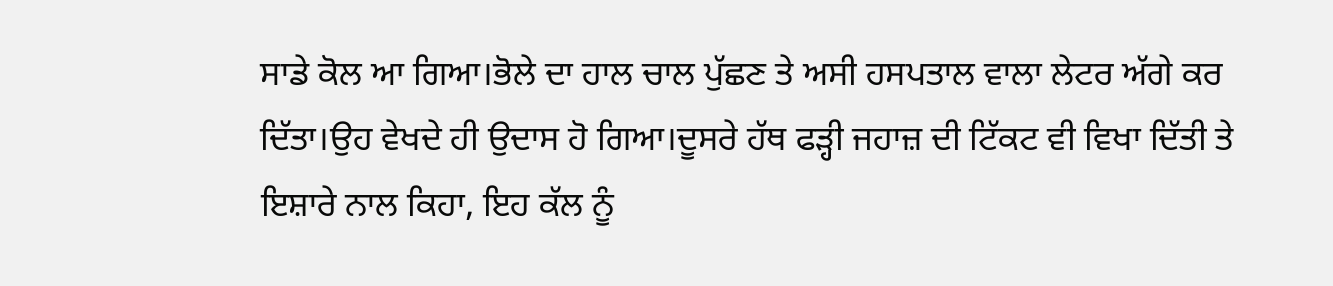ਸਾਡੇ ਕੋਲ ਆ ਗਿਆ।ਭੋਲੇ ਦਾ ਹਾਲ ਚਾਲ ਪੁੱਛਣ ਤੇ ਅਸੀ ਹਸਪਤਾਲ ਵਾਲਾ ਲੇਟਰ ਅੱਗੇ ਕਰ ਦਿੱਤਾ।ਉਹ ਵੇਖਦੇ ਹੀ ਉਦਾਸ ਹੋ ਗਿਆ।ਦੂਸਰੇ ਹੱਥ ਫੜ੍ਹੀ ਜਹਾਜ਼ ਦੀ ਟਿੱਕਟ ਵੀ ਵਿਖਾ ਦਿੱਤੀ ਤੇ ਇਸ਼ਾਰੇ ਨਾਲ ਕਿਹਾ, ਇਹ ਕੱਲ ਨੂੰ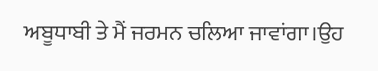ਅਬੂਧਾਬੀ ਤੇ ਮੈਂ ਜਰਮਨ ਚਲਿਆ ਜਾਵਾਂਗਾ।ਉਹ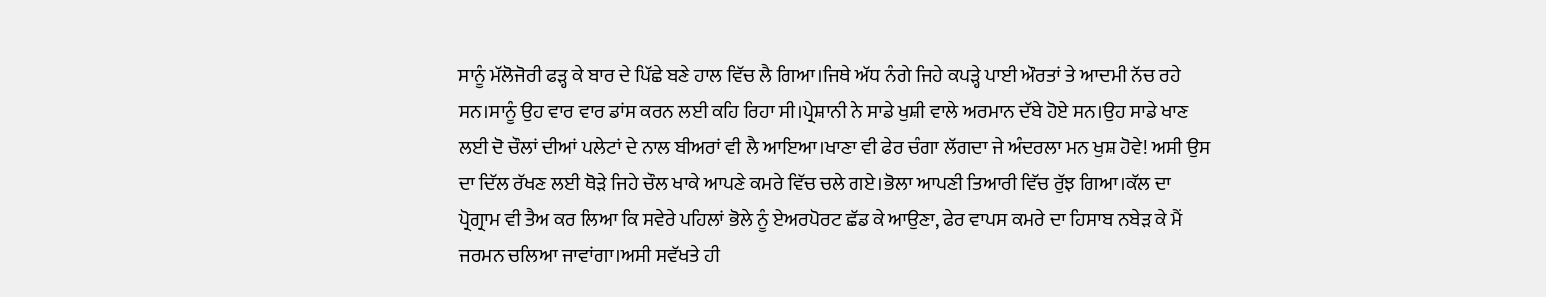ਸਾਨੂੰ ਮੱਲੋਜੋਰੀ ਫੜ੍ਹ ਕੇ ਬਾਰ ਦੇ ਪਿੱਛੇ ਬਣੇ ਹਾਲ ਵਿੱਚ ਲੈ ਗਿਆ।ਜਿਥੇ ਅੱਧ ਨੰਗੇ ਜਿਹੇ ਕਪੜ੍ਹੇ ਪਾਈ ਔਰਤਾਂ ਤੇ ਆਦਮੀ ਨੱਚ ਰਹੇ ਸਨ।ਸਾਨੂੰ ਉਹ ਵਾਰ ਵਾਰ ਡਾਂਸ ਕਰਨ ਲਈ ਕਹਿ ਰਿਹਾ ਸੀ।ਪ੍ਰੇਸ਼ਾਨੀ ਨੇ ਸਾਡੇ ਖੁਸ਼ੀ ਵਾਲੇ ਅਰਮਾਨ ਦੱਬੇ ਹੋਏ ਸਨ।ਉਹ ਸਾਡੇ ਖਾਣ ਲਈ ਦੋ ਚੌਲਾਂ ਦੀਆਂ ਪਲੇਟਾਂ ਦੇ ਨਾਲ ਬੀਅਰਾਂ ਵੀ ਲੈ ਆਇਆ।ਖਾਣਾ ਵੀ ਫੇਰ ਚੰਗਾ ਲੱਗਦਾ ਜੇ ਅੰਦਰਲਾ ਮਨ ਖੁਸ਼ ਹੋਵੇ! ਅਸੀ ਉਸ ਦਾ ਦਿੱਲ ਰੱਖਣ ਲਈ ਥੋੜੇ ਜਿਹੇ ਚੌਲ ਖਾਕੇ ਆਪਣੇ ਕਮਰੇ ਵਿੱਚ ਚਲੇ ਗਏ।ਭੋਲਾ ਆਪਣੀ ਤਿਆਰੀ ਵਿੱਚ ਰੁੱਝ ਗਿਆ।ਕੱਲ ਦਾ ਪ੍ਰੋਗ੍ਰਾਮ ਵੀ ਤੈਅ ਕਰ ਲਿਆ ਕਿ ਸਵੇਰੇ ਪਹਿਲਾਂ ਭੋਲੇ ਨੂੰ ਏਅਰਪੋਰਟ ਛੱਡ ਕੇ ਆਉਣਾ, ਫੇਰ ਵਾਪਸ ਕਮਰੇ ਦਾ ਹਿਸਾਬ ਨਬੇੜ ਕੇ ਮੈਂ ਜਰਮਨ ਚਲਿਆ ਜਾਵਾਂਗਾ।ਅਸੀ ਸਵੱਖਤੇ ਹੀ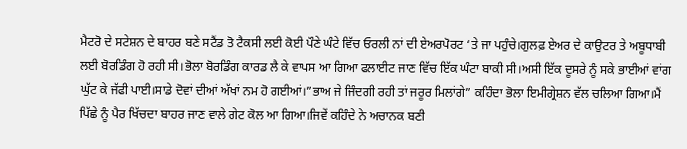ਮੈਟਰੋ ਦੇ ਸਟੇਸ਼ਨ ਦੇ ਬਾਹਰ ਬਣੇ ਸਟੈਂਡ ਤੋ ਟੈਕਸੀ ਲਈ ਕੋਈ ਪੌਣੇ ਘੰਟੇ ਵਿੱਚ ਓਰਲੀ ਨਾਂ ਦੀ ਏਅਰਪੋਰਟ ‘ਤੇ ਜਾ ਪਹੁੰਚੇ।ਗੁਲਫ਼ ਏਅਰ ਦੇ ਕਾਉਟਰ ਤੇ ਅਬੂਧਾਬੀ ਲਈ ਬੋਰਡਿੰਗ ਹੋ ਰਹੀ ਸੀ।ਭੋਲਾ ਬੋਰਡਿੰਗ ਕਾਰਡ ਲੈ ਕੇ ਵਾਪਸ ਆ ਗਿਆ ਫਲਾਈਟ ਜਾਣ ਵਿੱਚ ਇੱਕ ਘੰਟਾ ਬਾਕੀ ਸੀ।ਅਸੀ ਇੱਕ ਦੂਸਰੇ ਨੂੰ ਸਕੇ ਭਾਈਆਂ ਵਾਂਗ ਘੁੱਟ ਕੇ ਜੱਫੀ ਪਾਈ।ਸਾਡੇ ਦੋਵਾਂ ਦੀਆਂ ਅੱਖਾਂ ਨਮ ਹੋ ਗਈਆਂ।”ਭਾਅ ਜੇ ਜਿੰਦਗੀ ਰਹੀ ਤਾਂ ਜਰੂਰ ਮਿਲਾਂਗੇ” ਕਹਿੰਦਾ ਭੋਲਾ ਇਮੀਗ੍ਰੇਸ਼ਨ ਵੱਲ ਚਲਿਆ ਗਿਆ।ਮੈਂ ਪਿੱਛੇ ਨੂੰ ਪੈਰ ਖਿੱਚਦਾ ਬਾਹਰ ਜਾਣ ਵਾਲੇ ਗੇਟ ਕੋਲ ਆ ਗਿਆ।ਜਿਵੇਂ ਕਹਿੰਦੇ ਨੇ ਅਚਾਨਕ ਬਣੀ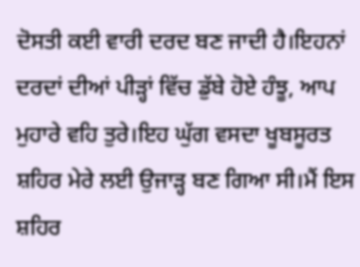ਦੋਸਤੀ ਕਈ ਵਾਰੀ ਦਰਦ ਬਣ ਜਾਦੀ ਹੈ।ਇਹਨਾਂ ਦਰਦਾਂ ਦੀਆਂ ਪੀੜ੍ਹਾਂ ਵਿੱਚ ਡੁੱਬੇ ਹੋਏ ਹੰਝੂ, ਆਪ ਮੁਹਾਰੇ ਵਹਿ ਤੁਰੇ।ਇਹ ਘੁੱਗ ਵਸਦਾ ਖੂਬਸੂਰਤ ਸ਼ਹਿਰ ਮੇਰੇ ਲਈ ਉਜਾੜ੍ਹ ਬਣ ਗਿਆ ਸੀ।ਮੈਂ ਇਸ ਸ਼ਹਿਰ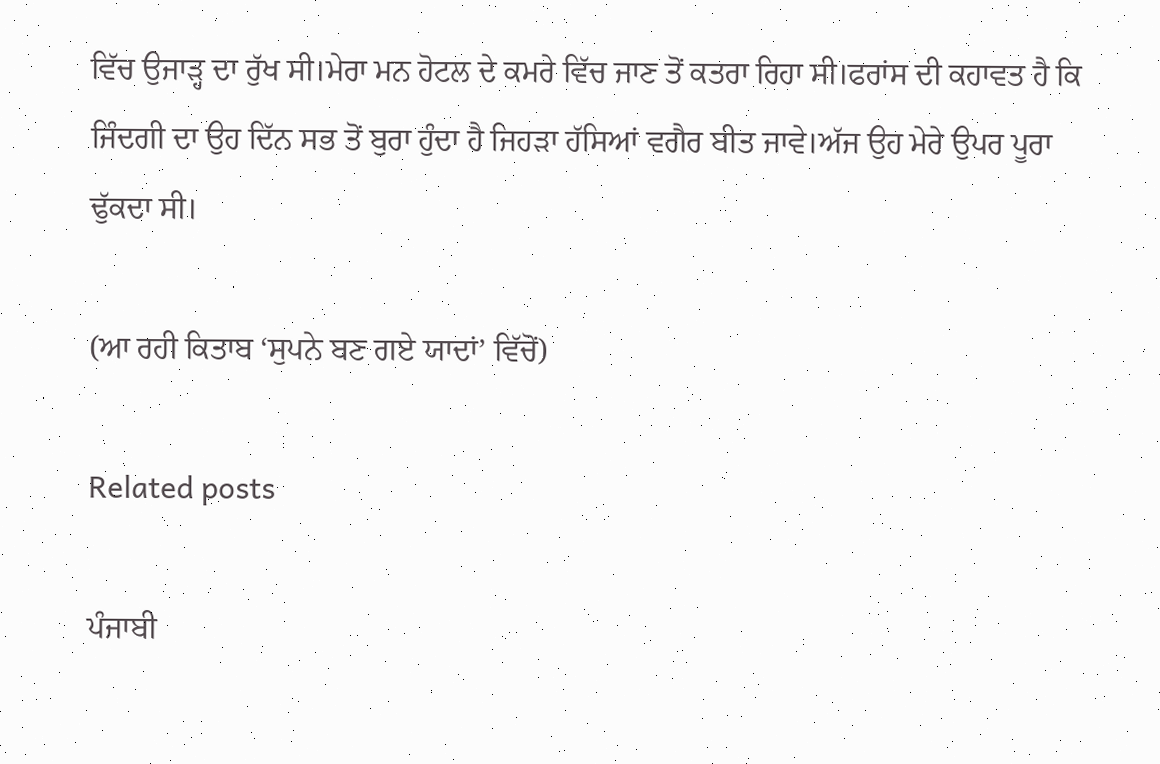ਵਿੱਚ ਉਜਾੜ੍ਹ ਦਾ ਰੁੱਖ ਸੀ।ਮੇਰਾ ਮਨ ਹੋਟਲ ਦੇ ਕਮਰੇ ਵਿੱਚ ਜਾਣ ਤੋਂ ਕਤਰਾ ਰਿਹਾ ਸੀ।ਫਰਾਂਸ ਦੀ ਕਹਾਵਤ ਹੈ ਕਿ ਜਿੰਦਗੀ ਦਾ ਉਹ ਦਿੱਨ ਸਭ ਤੋਂ ਬੁਰਾ ਹੁੰਦਾ ਹੈ ਜਿਹੜਾ ਹੱਸਿਆਂ ਵਗੈਰ ਬੀਤ ਜਾਵੇ।ਅੱਜ ਉਹ ਮੇਰੇ ਉਪਰ ਪੂਰਾ ਢੁੱਕਦਾ ਸੀ।

(ਆ ਰਹੀ ਕਿਤਾਬ ‘ਸੁਪਨੇ ਬਣ ਗਏ ਯਾਦਾਂ’ ਵਿੱਚੋਂ)

Related posts

ਪੰਜਾਬੀ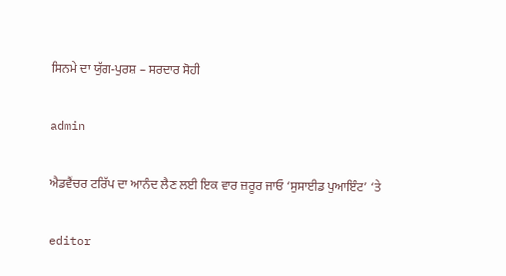ਸਿਨਮੇ ਦਾ ਯੁੱਗ-ਪੁਰਸ਼ – ਸਰਦਾਰ ਸੋਹੀ

admin

ਐਡਵੈਂਚਰ ਟਰਿੱਪ ਦਾ ਆਨੰਦ ਲੈਣ ਲਈ ਇਕ ਵਾਰ ਜ਼ਰੂਰ ਜਾਓ ‘ਸੁਸਾਈਡ ਪੁਆਇੰਟ’ ‘ਤੇ

editor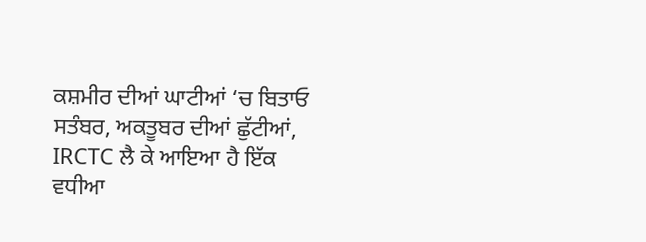ਕਸ਼ਮੀਰ ਦੀਆਂ ਘਾਟੀਆਂ ‘ਚ ਬਿਤਾਓ ਸਤੰਬਰ, ਅਕਤੂਬਰ ਦੀਆਂ ਛੁੱਟੀਆਂ, IRCTC ਲੈ ਕੇ ਆਇਆ ਹੈ ਇੱਕ ਵਧੀਆ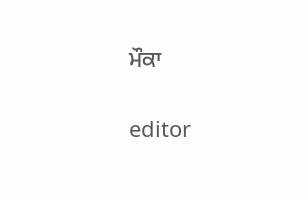ਮੌਕਾ

editor